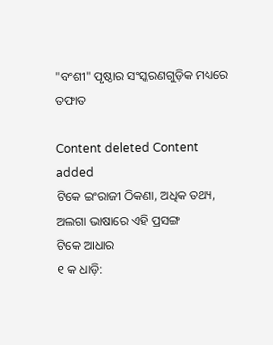"ବଂଶୀ" ପୃଷ୍ଠାର ସଂସ୍କରଣ‌ଗୁଡ଼ିକ ମଧ୍ୟରେ ତଫାତ

Content deleted Content added
ଟିକେ ଇଂରାଜୀ ଠିକଣା, ଅଧିକ ତଥ୍ୟ, ଅଲଗା ଭାଷାରେ ଏହି ପ୍ରସଙ୍ଗ
ଟିକେ ଆଧାର
୧ କ ଧାଡ଼ି: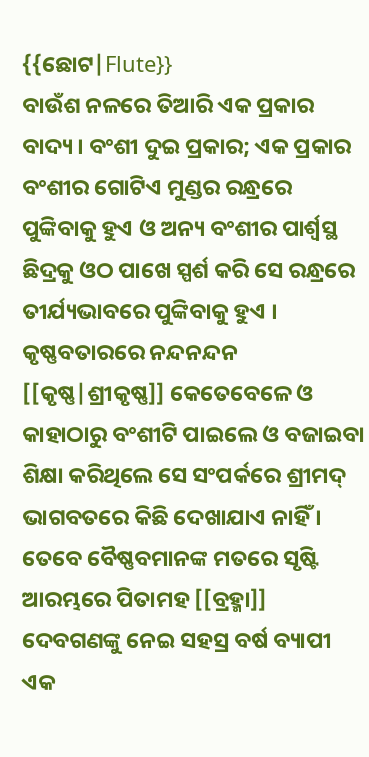{{ଛୋଟ|Flute}}
ବାଉଁଶ ନଳରେ ତିଆରି ଏକ ପ୍ରକାର ବାଦ୍ୟ । ବଂଶୀ ଦୁଇ ପ୍ରକାର; ଏକ ପ୍ରକାର ବଂଶୀର ଗୋଟିଏ ମୁଣ୍ଡର ରନ୍ଧ୍ରରେ ପୁଙ୍କିବାକୁ ହୁଏ ଓ ଅନ୍ୟ ବଂଶୀର ପାର୍ଶ୍ଵସ୍ଥ ଛିଦ୍ରକୁ ଓଠ ପାଖେ ସ୍ପର୍ଶ କରି ସେ ରନ୍ଧ୍ରରେ ତୀର୍ଯ୍ୟଭାବରେ ପୁଙ୍କିବାକୁ ହୁଏ ।
କୃଷ୍ଣବତାରରେ ନନ୍ଦନନ୍ଦନ [[କୃଷ୍ଣ|ଶ୍ରୀକୃଷ୍ଣ]] କେତେବେଳେ ଓ କାହାଠାରୁ ବଂଶୀଟି ପାଇଲେ ଓ ବଜାଇବା ଶିକ୍ଷା କରିଥିଲେ ସେ ସଂପର୍କରେ ଶ୍ରୀମଦ୍ ଭାଗବତରେ କିଛି ଦେଖାଯାଏ ନାହିଁ । ତେବେ ବୈଷ୍ଣବମାନଙ୍କ ମତରେ ସୃଷ୍ଟି ଆରମ୍ଭରେ ପିତାମହ [[ବ୍ରହ୍ମା]] ଦେବଗଣଙ୍କୁ ନେଇ ସହସ୍ର ବର୍ଷ ବ୍ୟାପୀ ଏକ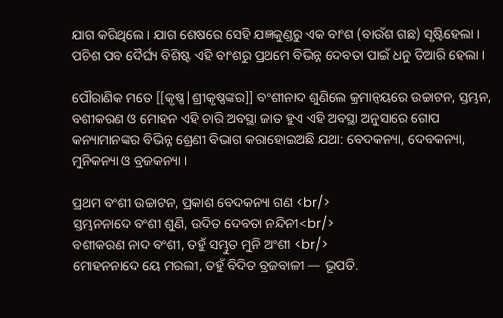ଯାଗ କରିଥିଲେ । ଯାଗ ଶେଷରେ ସେହି ଯଜ୍ଞକୁଣ୍ଡରୁ ଏକ ବାଂଶ (ବାଉଁଶ ଗଛ) ସୃଷ୍ଟିହେଲା । ପଚିଶ ପବ ଦୈର୍ଘ୍ୟ ବିଶିଷ୍ଟ ଏହି ବାଂଶରୁ ପ୍ରଥମେ ବିଭିନ୍ନ ଦେବତା ପାଇଁ ଧନୁ ତିଆରି ହେଲା ।

ପୌରାଣିକ ମତେ [[କୃଷ୍ଣ|ଶ୍ରୀକୃଷ୍ଣଙ୍କର]] ବଂଶୀନାଦ ଶୁଣିଲେ କ୍ରମାନ୍ଵୟରେ ଉଚ୍ଚାଟନ, ସ୍ତମ୍ଭନ, ବଶୀକରଣ ଓ ମୋହନ ଏହି ଚାରି ଅବସ୍ଥା ଜାତ ହୁଏ ଏହି ଅବସ୍ଥା ଅନୁସାରେ ଗୋପ କନ୍ୟାମାନଙ୍କର ବିଭିନ୍ନ ଶ୍ରେଣୀ ବିଭାଗ କରାହୋଇଅଛି ଯଥା: ବେଦକନ୍ୟା, ଦେବକନ୍ୟା, ମୁନିକନ୍ୟା ଓ ବ୍ରଜକନ୍ୟା ।

ପ୍ରଥମ ବଂଶୀ ଉଚ୍ଚାଟନ, ପ୍ରକାଶ ବେଦକନ୍ୟା ଗଣ <br/>
ସ୍ତମ୍ଭନନାଦେ ବଂଶୀ ଶୁଣି, ଉଦିତ ଦେବତା ନନ୍ଦିନୀ<br/>
ବଶୀକରଣ ନାଦ ବଂଶୀ, ତହୁଁ ସମ୍ଭୁତ ମୁନି ଅଂଶୀ <br/>
ମୋହନନାଦେ ୟେ ମରଲୀ, ତହୁଁ ବିଦିତ ବ୍ରଜବାଳୀ — ଭୂପତି.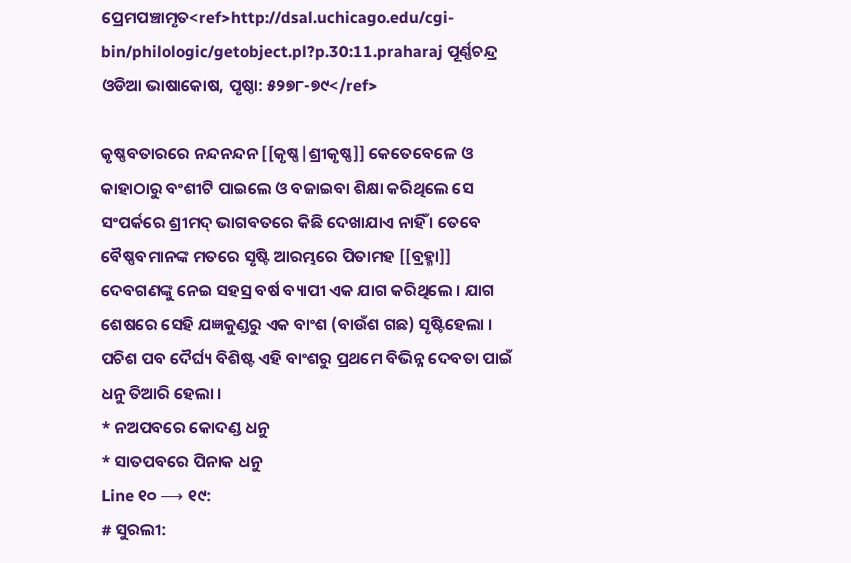ପ୍ରେମପଞ୍ଚାମୃତ<ref>http://dsal.uchicago.edu/cgi-bin/philologic/getobject.pl?p.30:11.praharaj ପୂର୍ଣ୍ଣଚନ୍ଦ୍ର ଓଡିଆ ଭାଷାକୋଷ, ପୃଷ୍ଠା: ୫୨୭୮-୭୯</ref>

କୃଷ୍ଣବତାରରେ ନନ୍ଦନନ୍ଦନ [[କୃଷ୍ଣ|ଶ୍ରୀକୃଷ୍ଣ]] କେତେବେଳେ ଓ କାହାଠାରୁ ବଂଶୀଟି ପାଇଲେ ଓ ବଜାଇବା ଶିକ୍ଷା କରିଥିଲେ ସେ ସଂପର୍କରେ ଶ୍ରୀମଦ୍ ଭାଗବତରେ କିଛି ଦେଖାଯାଏ ନାହିଁ । ତେବେ ବୈଷ୍ଣବମାନଙ୍କ ମତରେ ସୃଷ୍ଟି ଆରମ୍ଭରେ ପିତାମହ [[ବ୍ରହ୍ମା]] ଦେବଗଣଙ୍କୁ ନେଇ ସହସ୍ର ବର୍ଷ ବ୍ୟାପୀ ଏକ ଯାଗ କରିଥିଲେ । ଯାଗ ଶେଷରେ ସେହି ଯଜ୍ଞକୁଣ୍ଡରୁ ଏକ ବାଂଶ (ବାଉଁଶ ଗଛ) ସୃଷ୍ଟିହେଲା । ପଚିଶ ପବ ଦୈର୍ଘ୍ୟ ବିଶିଷ୍ଟ ଏହି ବାଂଶରୁ ପ୍ରଥମେ ବିଭିନ୍ନ ଦେବତା ପାଇଁ ଧନୁ ତିଆରି ହେଲା ।
* ନଅପବରେ କୋଦଣ୍ଡ ଧନୁ
* ସାତପବରେ ପିନାକ ଧନୁ
Line ୧୦ ⟶ ୧୯:
# ସୁରଲୀ: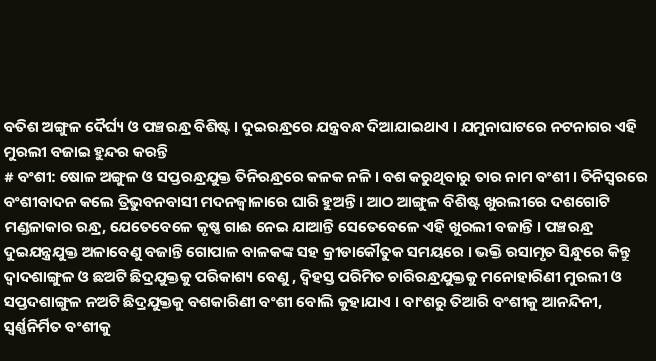ବତିଶ ଅଙ୍ଗୁଳ ଦୈର୍ଘ୍ୟ ଓ ପଞ୍ଚରନ୍ଧ୍ର ବିଶିଷ୍ଟ । ଦୁଇରନ୍ଧ୍ରରେ ଯନ୍ତ୍ରବନ୍ଧ ଦିଆଯାଇଥାଏ । ଯମୁନାଘାଟରେ ନଟନାଗର ଏହି ମୁରଲୀ ବଜାଇ ହୁନ୍ଦର କରନ୍ତି
# ବଂଶୀ: ଷୋଳ ଅଙ୍ଗୁଳ ଓ ସପ୍ତରନ୍ଧ୍ରଯୁକ୍ତ ତିନିରନ୍ଧ୍ରରେ କଳକ ନଳି । ବଶ କରୁଥିବାରୁ ତାର ନାମ ବଂଶୀ । ତିନିସ୍ୱରରେ ବଂଶୀବାଦନ କଲେ ତ୍ରିଭୁବନବାସୀ ମଦନଜ୍ୱାଳାରେ ଘାରି ହୁଅନ୍ତି । ଆଠ ଆଙ୍ଗୁଳ ବିଶିଷ୍ଟ ଖୁରଲୀରେ ଦଶଗୋଟି ମଣ୍ଡଳାକାର ରନ୍ଧ୍ର, ଯେତେବେଳେ କୃଷ୍ଣ ଗାଈ ନେଇ ଯାଆନ୍ତି ସେତେବେଳେ ଏହି ଖୁରଲୀ ବଜାନ୍ତି । ପଞ୍ଚରନ୍ଧ୍ର ଦୁଇଯନ୍ତ୍ରଯୁକ୍ତ ଅଳାବେଣୁ ବଜାନ୍ତି ଗୋପାଳ ବାଳକଙ୍କ ସହ କ୍ରୀଡାକୌତୁକ ସମୟରେ । ଭକ୍ତି ରସାମୃତ ସିନ୍ଧୁରେ କିନ୍ତୁ ଦ୍ୱାଦଶାଙ୍ଗୁଳ ଓ ଛଅଟି ଛିଦ୍ରଯୁକ୍ତକୁ ପରିକାଶ୍ୟ ବେଣୁ , ଦ୍ୱିହସ୍ତ ପରିମିତ ଚାରିରନ୍ଧ୍ରଯୁକ୍ତକୁ ମନୋହାରିଣୀ ମୁରଲୀ ଓ ସପ୍ତଦଶାଙ୍ଗୁଳ ନଅଟି ଛିଦ୍ରଯୁକ୍ତକୁ ବଶକାରିଣୀ ବଂଶୀ ବୋଲି କୁହାଯାଏ । ବାଂଶରୁ ତିଆରି ବଂଶୀକୁ ଆନନ୍ଦିନୀ, ସ୍ୱର୍ଣ୍ଣନିର୍ମିତ ବଂଶୀକୁ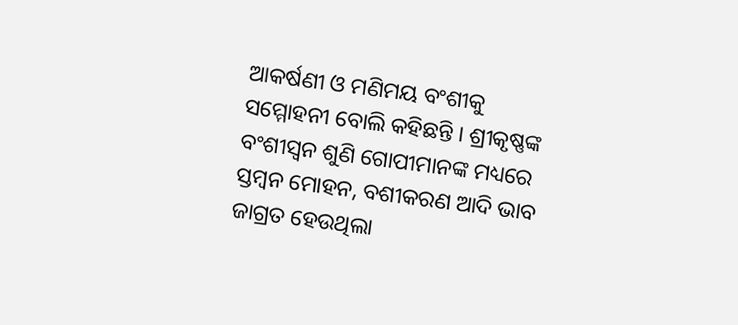ଆକର୍ଷଣୀ ଓ ମଣିମୟ ବଂଶୀକୁ ସମ୍ମୋହନୀ ବୋଲି କହିଛନ୍ତି । ଶ୍ରୀକୃଷ୍ଣଙ୍କ ବଂଶୀସ୍ୱନ ଶୁଣି ଗୋପୀମାନଙ୍କ ମଧ୍ୟରେ ସ୍ତମ୍ବନ ମୋହନ, ବଶୀକରଣ ଆଦି ଭାବ ଜାଗ୍ରତ ହେଉଥିଲା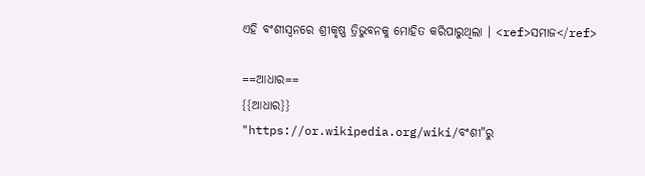ଏହି ବଂଶୀସ୍ୱନରେ ଶ୍ରୀକୃଷ୍ଣ ତ୍ରିଭୁବନକୁ ମୋହିତ କରିପାରୁଥିଲା । <ref>ସମାଜ</ref>

==ଆଧାର==
{{ଆଧାର}}
"https://or.wikipedia.org/wiki/ବଂଶୀ"ରୁ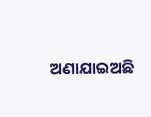ଅଣାଯାଇଅଛି